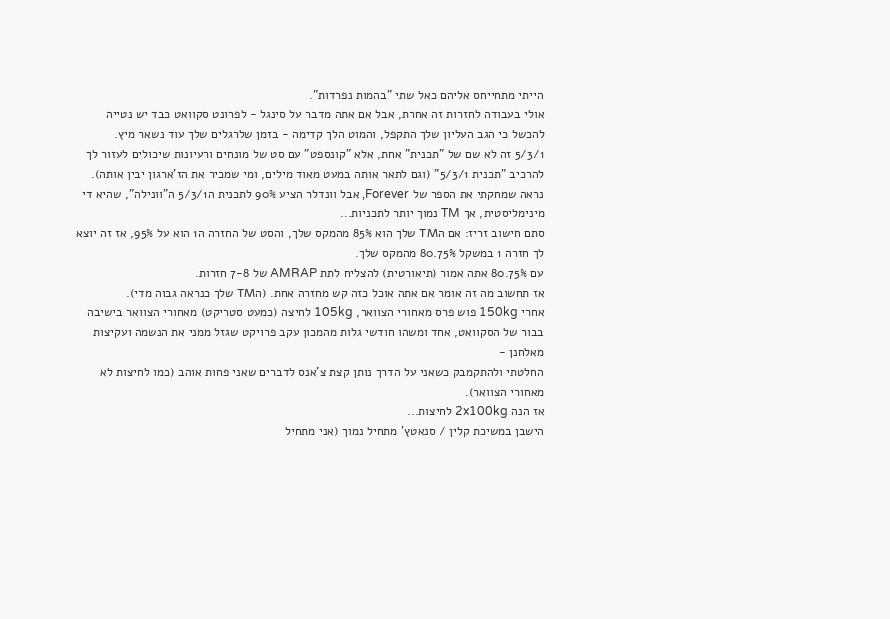הייתי מתחייחס אליהם כאל שתי "בהמות נפרדות".
אולי בעבודה לחזרות זה אחרת, אבל אם אתה מדבר על סינגל - לפרונט סקוואט כבד יש נטייה להכשל כי הגב העליון שלך התקפל, והמוט הלך קדימה - בזמן שלרגלים שלך עוד נשאר מיץ.
5/3/1 זה לא שם של "תכנית" אחת, אלא "קונספט" עם סט של מונחים ורעיונות שיכולים לעזור לך להרכיב "תכנית 5/3/1" (וגם לתאר אותה במעט מאוד מילים, ומי שמכיר את הז'ארגון יבין אותה).
נראה שמחקתי את הספר של Forever, אבל וונדלר הציע 90% לתכנית ה5/3/1 ה"וונילה", שהיא די מינימליסטית, אך TM נמוך יותר לתכניות...
סתם חישוב זריז: אם הTM שלך הוא 85% מהמקס שלך, והסט של החזרה ה1 הוא על 95%, אז זה יוצא לך חזרה 1 במשקל 80.75% מהמקס שלך.
עם 80.75% אתה אמור (תיאורטית) להצליח לתת AMRAP של 7-8 חזרות.
אז תחשוב מה זה אומר אם אתה אוכל כזה קש מחזרה אחת. (הTM שלך כנראה גבוה מדי).
אחרי 150kg פוש פרס מאחורי הצוואר, 105kg לחיצה (כמעט סטריקט) מאחורי הצוואר בישיבה בבור של הסקוואט, אחד ומשהו חודשי גלות מהמכון עקב פרויקט שגזל ממני את הנשמה ועקיצות מאלחנן -
החלטתי ולהתקמבק כשאני על הדרך נותן קצת צ'אנס לדברים שאני פחות אוהב (כמו לחיצות לא מאחורי הצוואר).
אז הנה 2x100kg לחיצות...
הישבן במשיכת קלין / סנאטץ' מתחיל נמוך (אני מתחיל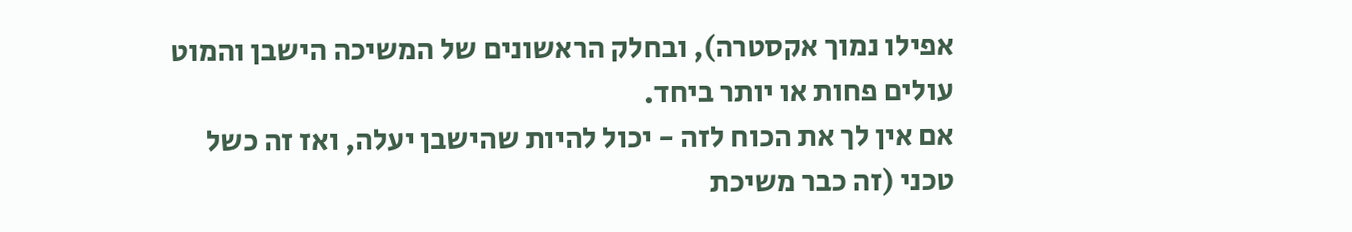אפילו נמוך אקסטרה), ובחלק הראשונים של המשיכה הישבן והמוט עולים פחות או יותר ביחד.
אם אין לך את הכוח לזה - יכול להיות שהישבן יעלה, ואז זה כשל טכני (זה כבר משיכת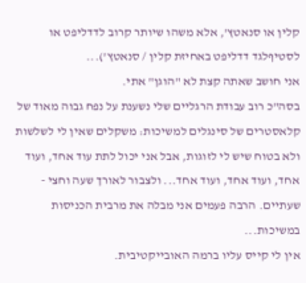קלין או סנאטץ', אלא משהו שיותר קרוב לדדליפט או לסטיףלגד דדליפט באחיזת קלין / סנאטץ')...
אני חושב שאתה קצת לא "הוגן" אתי.
בסה"כ רוב עבודת הרגליים שלי נשענת על נפח גבוה מאוד של קלאסטרים של סינגלים למשיכות: משקלים שאין לי לשלשות ולא בטוח שיש לי לזוגות, אבל אני יכול לתת עוד אחד, ועוד אחד, ועוד אחד, ועוד אחד... ולצבור לאורך שעה וחצי - שעתיים. הרבה פעמים אני מבלה את מרבית הכניסות במשיכות...
אין לי קייס עליו ברמה האובייקטיבית.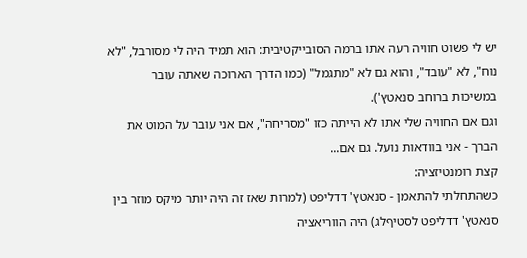יש לי פשוט חוויה רעה אתו ברמה הסובייקטיבית: הוא תמיד היה לי מסורבל, "לא נוח", לא "עובד", והוא גם לא "מתגמל" (כמו הדרך הארוכה שאתה עובר במשיכות ברוחב סנאטץ').
וגם אם החוויה שלי אתו לא הייתה כזו "מסריחה", אם אני עובר על המוט את הברך - אני בוודאות נועל. גם אם...
קצת רומנטיזציה:
כשהתחלתי להתאמן - סנאטץ' דדליפט (למרות שאז זה היה יותר מיקס מוזר בין סנאטץ' דדליפט לסטיףלג) היה הווריאציה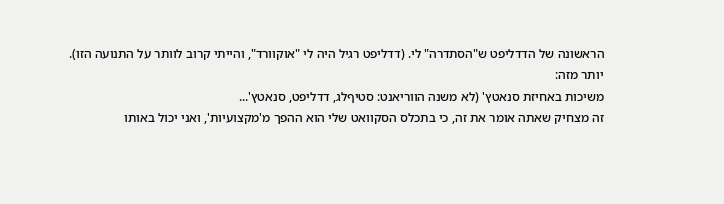הראשונה של הדדליפט ש"הסתדרה" לי. (דדליפט רגיל היה לי "אוקוורד", והייתי קרוב לוותר על התנועה הזו).
יותר מזה:
משיכות באחיזת סנאטץ' (לא משנה הווריאנט: סטיףלג, דדליפט, סנאטץ'...
זה מצחיק שאתה אומר את זה, כי בתכלס הסקוואט שלי הוא ההפך מ'מקצועיות', ואני יכול באותו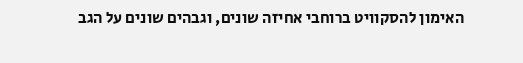האימון להסקוויט ברוחבי אחיזה שונים, וגבהים שונים על הגב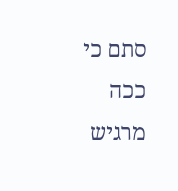סתם כי ככה מרגיש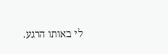לי באותו הרגע.